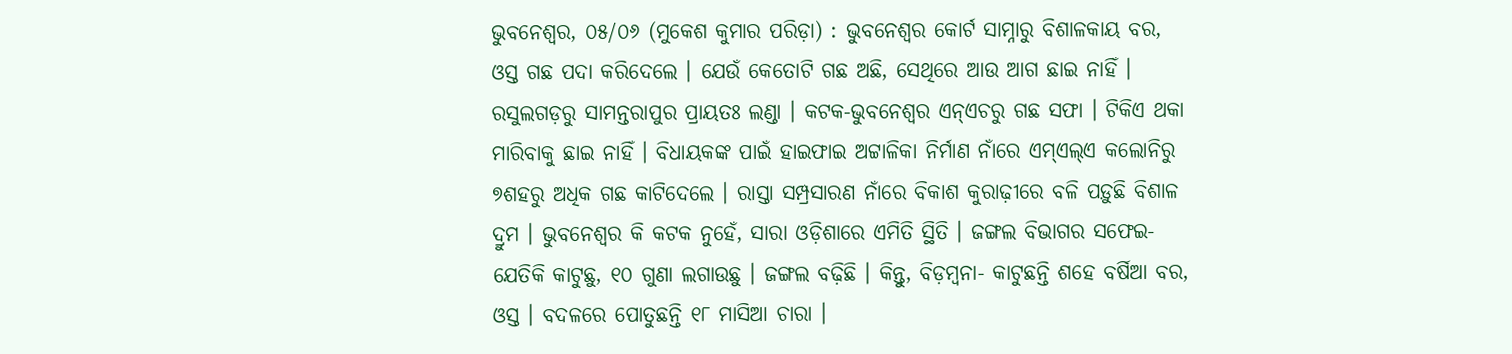ଭୁବନେଶ୍ଵର, ୦୫/୦୬ (ମୁକେଶ କୁମାର ପରିଡ଼ା) : ଭୁବନେଶ୍ୱର କୋର୍ଟ ସାମ୍ନାରୁ ବିଶାଳକାୟ ବର, ଓସ୍ତ ଗଛ ପଦା କରିଦେଲେ । ଯେଉଁ କେତୋଟି ଗଛ ଅଛି, ସେଥିରେ ଆଉ ଆଗ ଛାଇ ନାହିଁ । ରସୁଲଗଡ଼ରୁ ସାମନ୍ତରାପୁର ପ୍ରାୟତଃ ଲଣ୍ଡା । କଟକ-ଭୁବନେଶ୍ୱର ଏନ୍ଏଚରୁ ଗଛ ସଫା । ଟିକିଏ ଥକା ମାରିବାକୁ ଛାଇ ନାହିଁ । ବିଧାୟକଙ୍କ ପାଇଁ ହାଇଫାଇ ଅଟ୍ଟାଳିକା ନିର୍ମାଣ ନାଁରେ ଏମ୍ଏଲ୍ଏ କଲୋନିରୁ ୭ଶହରୁ ଅଧିକ ଗଛ କାଟିଦେଲେ । ରାସ୍ତା ସମ୍ପ୍ରସାରଣ ନାଁରେ ବିକାଶ କୁରାଢ଼ୀରେ ବଳି ପଡ଼ୁଛି ବିଶାଳ ଦ୍ରୁମ । ଭୁବନେଶ୍ୱର କି କଟକ ନୁହେଁ, ସାରା ଓଡ଼ିଶାରେ ଏମିତି ସ୍ଥିତି । ଜଙ୍ଗଲ ବିଭାଗର ସଫେଇ- ଯେତିକି କାଟୁଛୁ, ୧୦ ଗୁଣା ଲଗାଉଛୁ । ଜଙ୍ଗଲ ବଢ଼ିଛି । କିନ୍ତୁ, ବିଡ଼ମ୍ବନା- କାଟୁଛନ୍ତି ଶହେ ବର୍ଷିଆ ବର, ଓସ୍ତ । ବଦଳରେ ପୋତୁଛନ୍ତି ୧୮ ମାସିଆ ଚାରା ।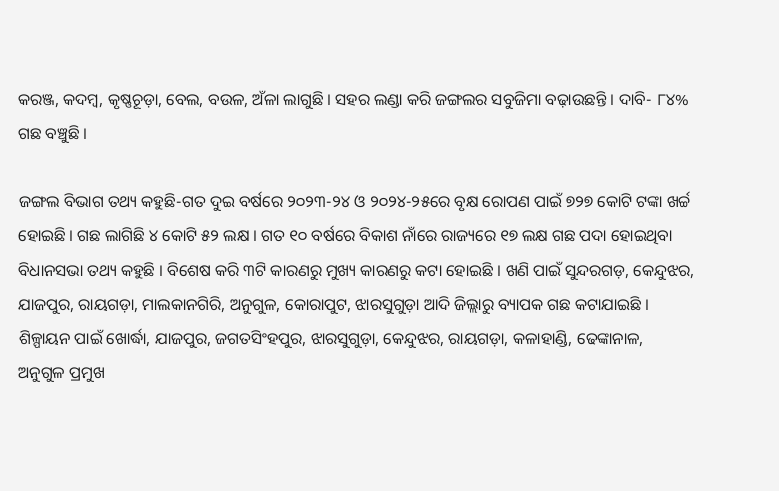କରଞ୍ଜ, କଦମ୍ବ, କୃଷ୍ଣଚୂଡ଼ା, ବେଲ, ବଉଳ, ଅଁଳା ଲାଗୁଛି । ସହର ଲଣ୍ଡା କରି ଜଙ୍ଗଲର ସବୁଜିମା ବଢ଼ାଉଛନ୍ତି । ଦାବି- ୮୪% ଗଛ ବଞ୍ଚୁଛି ।

ଜଙ୍ଗଲ ବିଭାଗ ତଥ୍ୟ କହୁଛି-ଗତ ଦୁଇ ବର୍ଷରେ ୨୦୨୩-୨୪ ଓ ୨୦୨୪-୨୫ରେ ବୃକ୍ଷ ରୋପଣ ପାଇଁ ୭୨୭ କୋଟି ଟଙ୍କା ଖର୍ଚ୍ଚ ହୋଇଛି । ଗଛ ଲାଗିଛି ୪ କୋଟି ୫୨ ଲକ୍ଷ । ଗତ ୧୦ ବର୍ଷରେ ବିକାଶ ନାଁରେ ରାଜ୍ୟରେ ୧୭ ଲକ୍ଷ ଗଛ ପଦା ହୋଇଥିବା ବିଧାନସଭା ତଥ୍ୟ କହୁଛି । ବିଶେଷ କରି ୩ଟି କାରଣରୁ ମୁଖ୍ୟ କାରଣରୁ କଟା ହୋଇଛି । ଖଣି ପାଇଁ ସୁନ୍ଦରଗଡ଼, କେନ୍ଦୁଝର, ଯାଜପୁର, ରାୟଗଡ଼ା, ମାଲକାନଗିରି, ଅନୁଗୁଳ, କୋରାପୁଟ, ଝାରସୁଗୁଡ଼ା ଆଦି ଜିଲ୍ଲାରୁ ବ୍ୟାପକ ଗଛ କଟାଯାଇଛି । ଶିଳ୍ପାୟନ ପାଇଁ ଖୋର୍ଦ୍ଧା, ଯାଜପୁର, ଜଗତସିଂହପୁର, ଝାରସୁଗୁଡ଼ା, କେନ୍ଦୁଝର, ରାୟଗଡ଼ା, କଳାହାଣ୍ଡି, ଢେଙ୍କାନାଳ, ଅନୁଗୁଳ ପ୍ରମୁଖ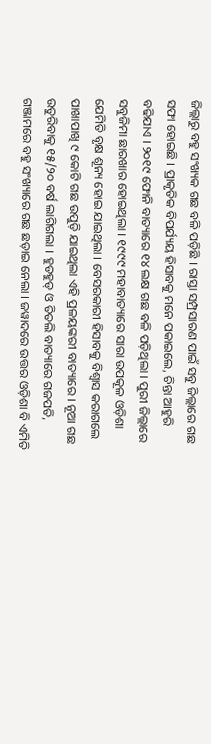ଜିଲ୍ଲାରୁ ବହୁ ସଂଖ୍ୟକ ଗଛ ବଳି ପଡ଼ିଛି । ରାସ୍ତା ସମ୍ପ୍ରସାରଣ ପାଇଁ ସବୁ ଜିଲ୍ଲାରେ ଗଛ ସଫା ହୋଇଛି । ପ୍ରାକୃତିକ ବିପର୍ଯ୍ୟୟ ହିସାବକୁ ମନେ ପକାଇଲେ, ଚିନ୍ତା ଆହୁରି ବଢିଯାଏ । ୨୦୧୯ ଫୋନି ବାତ୍ୟାରେ ୧୪ ଲକ୍ଷ ଗଛ ବଳି ପଡ଼ିଥିଲା । ପୁରୀ ଜିଲ୍ଲାରେ ସବୁଜିମା ଛାରଖାର ହୋଇଥିଲା । ୧୯୯୯ ମହାବାତ୍ୟାରେ ସାରା ଉପକୂଳ ଓଡ଼ିଶା ଯେମିତି ବୃକ୍ଷ ଶୂନ୍ୟ ହୋଇ ଯାଇଥିଲା । ବେସରକାରୀ ହିସାବକୁ ବିଶ୍ୱାସ କରାଗଲେ ପାଖାପାଖି ୯ କୋଟି ଗଛ ଉପୁଡ଼ି ଯାଇଥିଲା ଏହି ପ୍ରଳୟଙ୍କରୀ ବାତ୍ୟାରେ । ନୂଆ ଗଛ ଉତୁରିବାକୁ ୧୫/୨୦ ବର୍ଷ ଲାଗିଗଲା । ହୁଡହୁଡ୍ ଓ ତିତଲି ବାତ୍ୟାରେ ଗଜପତି, ଗଞ୍ଜାମରେ ବହୁ ସଂଖ୍ୟାରେ ଗଛ ଛଡ଼ାଇ ନେଲା । ଜୱାଦରେ ଉତ୍ତର ଓଡ଼ିଶା ବି ଏମିତି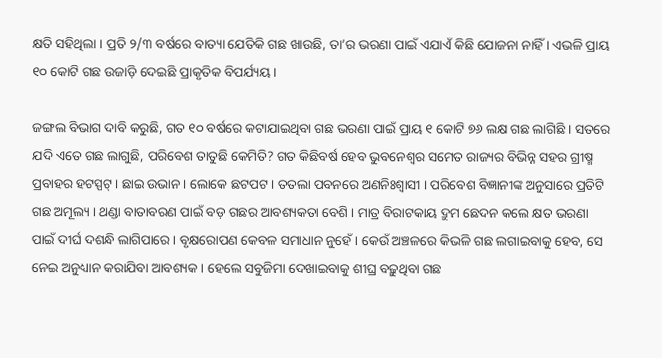କ୍ଷତି ସହିଥିଲା । ପ୍ରତି ୨/୩ ବର୍ଷରେ ବାତ୍ୟା ଯେତିକି ଗଛ ଖାଉଛି, ତା’ର ଭରଣା ପାଇଁ ଏଯାଏଁ କିଛି ଯୋଜନା ନାହିଁ । ଏଭଳି ପ୍ରାୟ ୧୦ କୋଟି ଗଛ ଉଜାଡ଼ି ଦେଇଛି ପ୍ରାକୃତିକ ବିପର୍ଯ୍ୟୟ ।

ଜଙ୍ଗଲ ବିଭାଗ ଦାବି କରୁଛି, ଗତ ୧୦ ବର୍ଷରେ କଟାଯାଇଥିବା ଗଛ ଭରଣା ପାଇଁ ପ୍ରାୟ ୧ କୋଟି ୭୬ ଲକ୍ଷ ଗଛ ଲାଗିଛି । ସତରେ ଯଦି ଏତେ ଗଛ ଲାଗୁଛି, ପରିବେଶ ତାତୁଛି କେମିତି? ଗତ କିଛିବର୍ଷ ହେବ ଭୁବନେଶ୍ୱର ସମେତ ରାଜ୍ୟର ବିଭିନ୍ନ ସହର ଗ୍ରୀଷ୍ମ ପ୍ରବାହର ହଟସ୍ପଟ୍। ଛାଇ ଉଭାନ । ଲୋକେ ଛଟପଟ । ତତଲା ପବନରେ ଅଣନିଃଶ୍ୱାସୀ । ପରିବେଶ ବିଜ୍ଞାନୀଙ୍କ ଅନୁସାରେ ପ୍ରତିଟି ଗଛ ଅମୂଲ୍ୟ । ଥଣ୍ଡା ବାତାବରଣ ପାଇଁ ବଡ଼ ଗଛର ଆବଶ୍ୟକତା ବେଶି । ମାତ୍ର ବିରାଟକାୟ ଦ୍ରୁମ ଛେଦନ କଲେ କ୍ଷତ ଭରଣା ପାଇଁ ଦୀର୍ଘ ଦଶନ୍ଧି ଲାଗିପାରେ । ବୃକ୍ଷରୋପଣ କେବଳ ସମାଧାନ ନୁହେଁ । କେଉଁ ଅଞ୍ଚଳରେ କିଭଳି ଗଛ ଲଗାଇବାକୁ ହେବ, ସେ ନେଇ ଅନୁଧ୍ୟାନ କରାଯିବା ଆବଶ୍ୟକ । ହେଲେ ସବୁଜିମା ଦେଖାଇବାକୁ ଶୀଘ୍ର ବଢ଼ୁଥିବା ଗଛ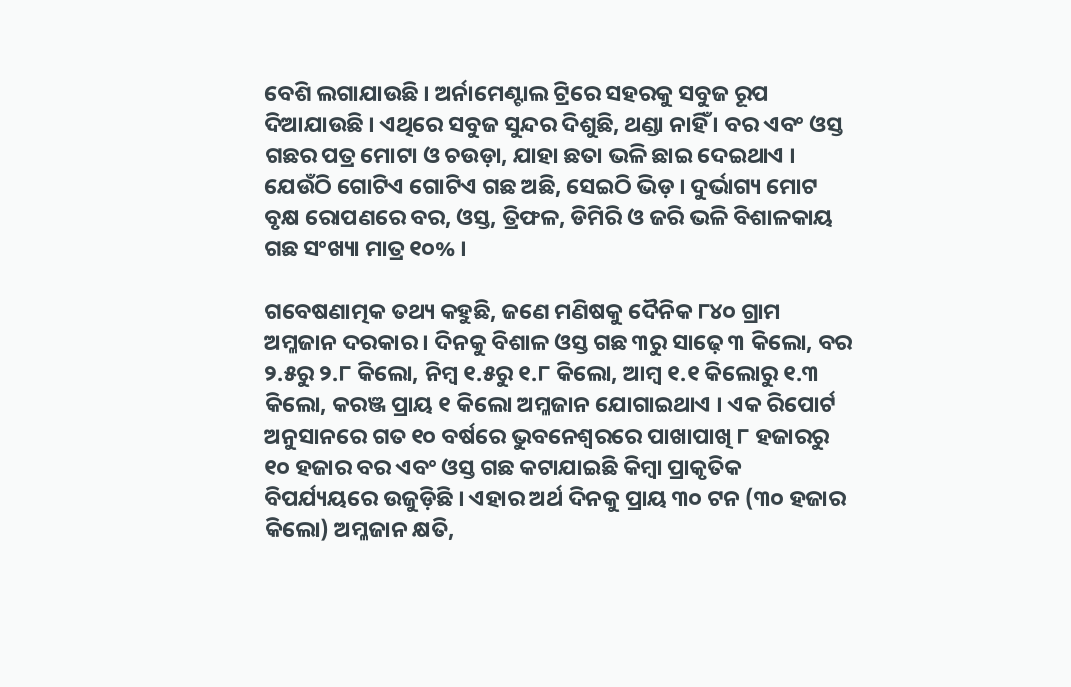ବେଶି ଲଗାଯାଉଛି । ଅର୍ନାମେଣ୍ଟାଲ ଟ୍ରିରେ ସହରକୁ ସବୁଜ ରୂପ ଦିଆଯାଉଛି । ଏଥିରେ ସବୁଜ ସୁନ୍ଦର ଦିଶୁଛି, ଥଣ୍ଡା ନାହିଁ । ବର ଏବଂ ଓସ୍ତ ଗଛର ପତ୍ର ମୋଟା ଓ ଚଉଡ଼ା, ଯାହା ଛତା ଭଳି ଛାଇ ଦେଇଥାଏ । ଯେଉଁଠି ଗୋଟିଏ ଗୋଟିଏ ଗଛ ଅଛି, ସେଇଠି ଭିଡ଼ । ଦୁର୍ଭାଗ୍ୟ ମୋଟ ବୃକ୍ଷ ରୋପଣରେ ବର, ଓସ୍ତ, ତ୍ରିଫଳ, ଡିମିରି ଓ ଜରି ଭଳି ବିଶାଳକାୟ ଗଛ ସଂଖ୍ୟା ମାତ୍ର ୧୦% ।

ଗବେଷଣାତ୍ମକ ତଥ୍ୟ କହୁଛି, ଜଣେ ମଣିଷକୁ ଦୈନିକ ୮୪୦ ଗ୍ରାମ ଅମ୍ଳଜାନ ଦରକାର । ଦିନକୁ ବିଶାଳ ଓସ୍ତ ଗଛ ୩ରୁ ସାଢ଼େ ୩ କିଲୋ, ବର ୨.୫ରୁ ୨.୮ କିଲୋ, ନିମ୍ବ ୧.୫ରୁ ୧.୮ କିଲୋ, ଆମ୍ବ ୧.୧ କିଲୋରୁ ୧.୩ କିଲୋ, କରଞ୍ଜ ପ୍ରାୟ ୧ କିଲୋ ଅମ୍ଳଜାନ ଯୋଗାଇଥାଏ । ଏକ ରିପୋର୍ଟ ଅନୁସାନରେ ଗତ ୧୦ ବର୍ଷରେ ଭୁବନେଶ୍ୱରରେ ପାଖାପାଖି ୮ ହଜାରରୁ ୧୦ ହଜାର ବର ଏବଂ ଓସ୍ତ ଗଛ କଟାଯାଇଛି କିମ୍ବା ପ୍ରାକୃତିକ ବିପର୍ଯ୍ୟୟରେ ଉଜୁଡ଼ିଛି । ଏହାର ଅର୍ଥ ଦିନକୁ ପ୍ରାୟ ୩୦ ଟନ (୩୦ ହଜାର କିଲୋ) ଅମ୍ଳଜାନ କ୍ଷତି,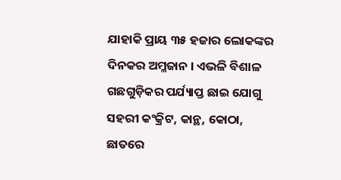ଯାହାକି ପ୍ରାୟ ୩୫ ହଜାର ଲୋକଙ୍କର ଦିନକର ଅମ୍ଳଜାନ । ଏଭଳି ବିଶାଳ ଗଛଗୁଡ଼ିକର ପର୍ଯ୍ୟାପ୍ତ ଛାଇ ଯୋଗୁ ସହରୀ କଂକ୍ରିଟ, କାନ୍ଥ, କୋଠା, ଛାତରେ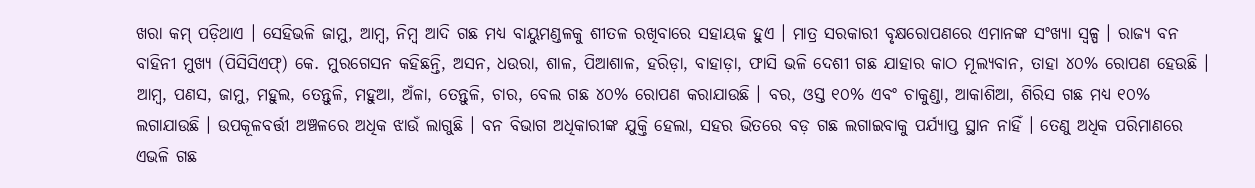ଖରା କମ୍ ପଡ଼ିଥାଏ । ସେହିଭଳି ଜାମୁ, ଆମ୍ବ, ନିମ୍ବ ଆଦି ଗଛ ମଧ୍ୟ ବାୟୁମଣ୍ଡଳକୁ ଶୀତଳ ରଖିବାରେ ସହାୟକ ହୁଏ । ମାତ୍ର ସରକାରୀ ବୃକ୍ଷରୋପଣରେ ଏମାନଙ୍କ ସଂଖ୍ୟା ସ୍ୱଳ୍ପ । ରାଜ୍ୟ ବନ ବାହିନୀ ମୁଖ୍ୟ (ପିସିସିଏଫ୍) କେ. ମୁରଗେସନ କହିଛନ୍ତି, ଅସନ, ଧଉରା, ଶାଳ, ପିଆଶାଳ, ହରିଡ଼ା, ବାହାଡ଼ା, ଫାସି ଭଳି ଦେଶୀ ଗଛ ଯାହାର କାଠ ମୂଲ୍ୟବାନ, ତାହା ୪୦% ରୋପଣ ହେଉଛି । ଆମ୍ବ, ପଣସ, ଜାମୁ, ମହୁଲ, ତେନ୍ତୁଳି, ମହୁଆ, ଅଁଳା, ତେନ୍ତୁଳି, ଚାର, ବେଲ ଗଛ ୪୦% ରୋପଣ କରାଯାଉଛି । ବର, ଓସ୍ତ ୧୦% ଏବଂ ଚାକୁଣ୍ଡା, ଆକାଶିଆ, ଶିରିସ ଗଛ ମଧ୍ୟ ୧୦% ଲଗାଯାଉଛି । ଉପକୂଳବର୍ତ୍ତୀ ଅଞ୍ଚଳରେ ଅଧିକ ଝାଉଁ ଲାଗୁଛି । ବନ ବିଭାଗ ଅଧିକାରୀଙ୍କ ଯୁକ୍ତି ହେଲା, ସହର ଭିତରେ ବଡ଼ ଗଛ ଲଗାଇବାକୁ ପର୍ଯ୍ୟାପ୍ତ ସ୍ଥାନ ନାହିଁ । ତେଣୁ ଅଧିକ ପରିମାଣରେ ଏଭଳି ଗଛ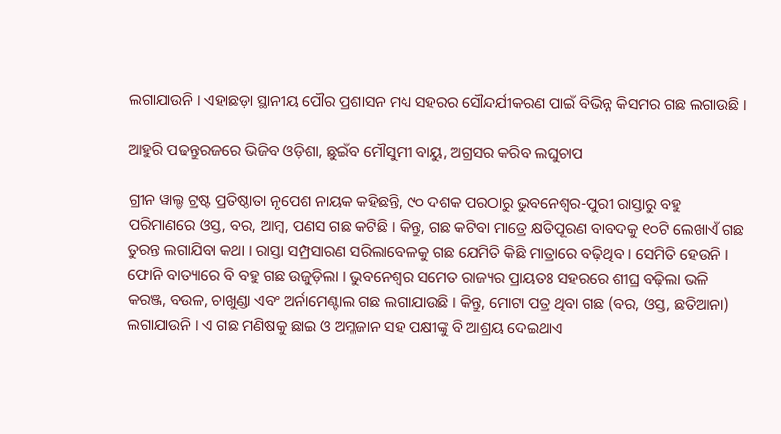ଲଗାଯାଉନି । ଏହାଛଡ଼ା ସ୍ଥାନୀୟ ପୌର ପ୍ରଶାସନ ମଧ୍ୟ ସହରର ସୌନ୍ଦର୍ଯୀକରଣ ପାଇଁ ବିଭିନ୍ନ କିସମର ଗଛ ଲଗାଉଛି ।

ଆହୁରି ପଢନ୍ତୁରଜରେ ଭିଜିବ ଓଡ଼ିଶା, ଛୁଇଁବ ମୌସୁମୀ ବାୟୁ, ଅଗ୍ରସର କରିବ ଲଘୁଚାପ

ଗ୍ରୀନ ୱାଲ୍ଡ ଟ୍ରଷ୍ଟ ପ୍ରତିଷ୍ଠାତା ନୃପେଶ ନାୟକ କହିଛନ୍ତି, ୯୦ ଦଶକ ପରଠାରୁ ଭୁବନେଶ୍ୱର-ପୁରୀ ରାସ୍ତାରୁ ବହୁ ପରିମାଣରେ ଓସ୍ତ, ବର, ଆମ୍ବ, ପଣସ ଗଛ କଟିଛି । କିନ୍ତୁ, ଗଛ କଟିବା ମାତ୍ରେ କ୍ଷତିପୂରଣ ବାବଦକୁ ୧୦ଟି ଲେଖାଏଁ ଗଛ ତୁରନ୍ତ ଲଗାଯିବା କଥା । ରାସ୍ତା ସମ୍ପ୍ରସାରଣ ସରିଲାବେଳକୁ ଗଛ ଯେମିତି କିଛି ମାତ୍ରାରେ ବଢ଼ିଥିବ । ସେମିତି ହେଉନି । ଫୋନି ବାତ୍ୟାରେ ବି ବହୁ ଗଛ ଉଜୁଡ଼ିଲା । ଭୁବନେଶ୍ୱର ସମେତ ରାଜ୍ୟର ପ୍ରାୟତଃ ସହରରେ ଶୀଘ୍ର ବଢ଼ିଲା ଭଳି କରଞ୍ଜ, ବଉଳ, ଚାଖୁଣ୍ଡା ଏବଂ ଅର୍ନାମେଣ୍ଟାଲ ଗଛ ଲଗାଯାଉଛି । କିନ୍ତୁ, ମୋଟା ପତ୍ର ଥିବା ଗଛ (ବର, ଓସ୍ତ, ଛତିଆନା) ଲଗାଯାଉନି । ଏ ଗଛ ମଣିଷକୁ ଛାଇ ଓ ଅମ୍ଳଜାନ ସହ ପକ୍ଷୀଙ୍କୁ ବି ଆଶ୍ରୟ ଦେଇଥାଏ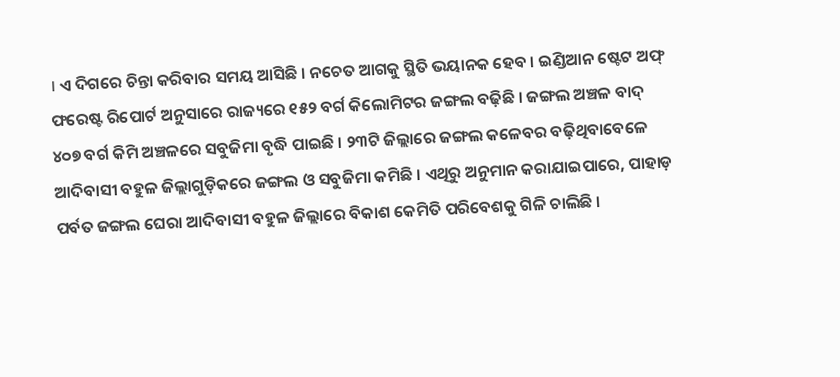। ଏ ଦିଗରେ ଚିନ୍ତା କରିବାର ସମୟ ଆସିଛି । ନଚେତ ଆଗକୁ ସ୍ଥିତି ଭୟାନକ ହେବ । ଇଣ୍ଡିଆନ ଷ୍ଟେଟ ଅଫ୍ ଫରେଷ୍ଟ ରିପୋର୍ଟ ଅନୁସାରେ ରାଜ୍ୟରେ ୧୫୨ ବର୍ଗ କିଲୋମିଟର ଜଙ୍ଗଲ ବଢ଼ିଛି । ଜଙ୍ଗଲ ଅଞ୍ଚଳ ବାଦ୍ ୪୦୭ ବର୍ଗ କିମି ଅଞ୍ଚଳରେ ସବୁଜିମା ବୃଦ୍ଧି ପାଇଛି । ୨୩ଟି ଜିଲ୍ଲାରେ ଜଙ୍ଗଲ କଳେବର ବଢ଼ିଥିବାବେଳେ ଆଦିବାସୀ ବହୁଳ ଜିଲ୍ଲାଗୁଡ଼ିକରେ ଜଙ୍ଗଲ ଓ ସବୁଜିମା କମିଛି । ଏଥିରୁ ଅନୁମାନ କରାଯାଇପାରେ, ପାହାଡ଼ ପର୍ବତ ଜଙ୍ଗଲ ଘେରା ଆଦିବାସୀ ବହୁଳ ଜିଲ୍ଲାରେ ବିକାଶ କେମିତି ପରିବେଶକୁ ଗିଳି ଚାଲିଛି ।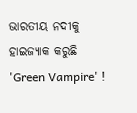ଭାରତୀୟ ନଦୀକୁ ହାଇଜ୍ୟାକ କରୁଛି 'Green Vampire' !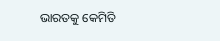ଭାରତକୁ କେମିତି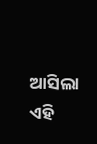ଆସିଲା ଏହି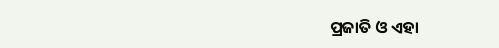ପ୍ରଜାତି ଓ ଏହା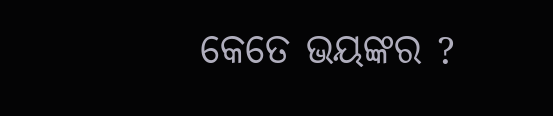କେତେ ଭୟଙ୍କର ?